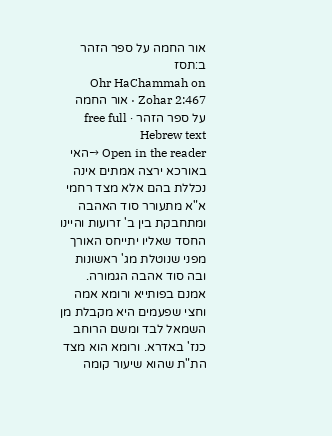אור החמה על ספר הזהר ב:תסז
Ohr HaChammah on Zohar 2:467 · אור החמה על ספר הזהר · free full Hebrew text
Open in the reader →האי באורכא ירצה אמתים אינה נכללת בהם אלא מצד רחמי א"א מתעורר סוד האהבה ומתחבקת בין ב' זרועות והיינו החסד שאליו יתייחס האורך מפני שנוטלת מג' ראשונות ובה סוד אהבה הגמורה. אמנם בפותייא ורומא אמה וחצי שפעמים היא מקבלת מן השמאל לבד ומשם הרוחב כנז' באדרא. ורומא הוא מצד הת"ת שהוא שיעור קומה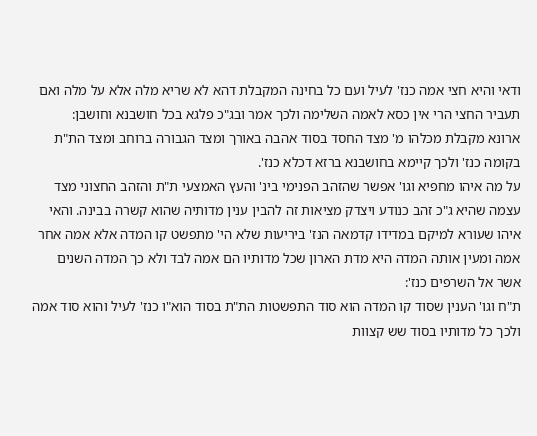ודאי והיא חצי אמה כנז' לעיל ועם כל בחינה המקבלת דהא לא שריא מלה אלא על מלה ואם תעביר החצי הרי אין כסא לאמה השלימה ולכך אמר ובג"כ פלגא בכל חושבנא וחושבן:
ארונא מקבלת מכלהו מ' מצד החסד בסוד אהבה באורך ומצד הגבורה ברוחב ומצד הת"ת בקומה כנז' ולכך קיימא בחושבנא ברזא דכלא כנז'.
על מה איהו מחפיא וגו' אפשר שהזהב הפנימי בינ' והעץ האמצעי ת"ת והזהב החצוני מצד עצמה שהיא ג"כ זהב כנודע ויצדק מציאות זה להבין ענין מדותיה שהוא קשרה בבינה. והאי איהו שעורא למיקם במדידו קדמאה הנז' ביריעות שלא הי' מתפשט קו המדה אלא אמה אחר אמה ומעין אותה המדה היא מדת הארון שכל מדותיו הם אמה לבד ולא כך המדה השנים אשר אל השרפים כנז':
ת"ח וגו' הענין שסוד קו המדה הוא סוד התפשטות הת"ת בסוד הוא"ו כנז' לעיל והוא סוד אמה ולכך כל מדותיו בסוד שש קצוות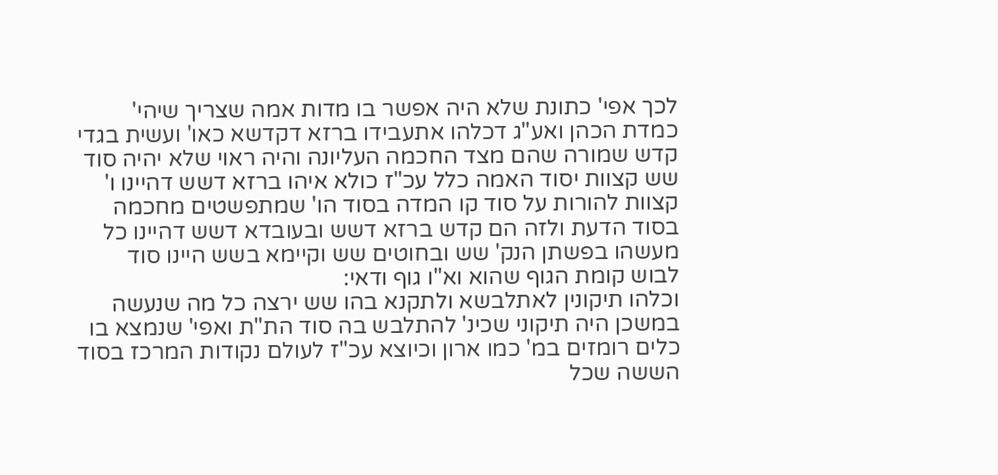לכך אפי' כתונת שלא היה אפשר בו מדות אמה שצריך שיהי' כמדת הכהן ואע"ג דכלהו אתעבידו ברזא דקדשא כאו' ועשית בגדי קדש שמורה שהם מצד החכמה העליונה והיה ראוי שלא יהיה סוד שש קצוות יסוד האמה כלל עכ"ז כולא איהו ברזא דשש דהיינו ו' קצוות להורות על סוד קו המדה בסוד הו' שמתפשטים מחכמה בסוד הדעת ולזה הם קדש ברזא דשש ובעובדא דשש דהיינו כל מעשהו בפשתן הנק' שש ובחוטים שש וקיימא בשש היינו סוד לבוש קומת הגוף שהוא וא"ו גוף ודאי:
וכלהו תיקונין לאתלבשא ולתקנא בהו שש ירצה כל מה שנעשה במשכן היה תיקוני שכינ' להתלבש בה סוד הת"ת ואפי' שנמצא בו כלים רומזים במ' כמו ארון וכיוצא עכ"ז לעולם נקודות המרכז בסוד הששה שכל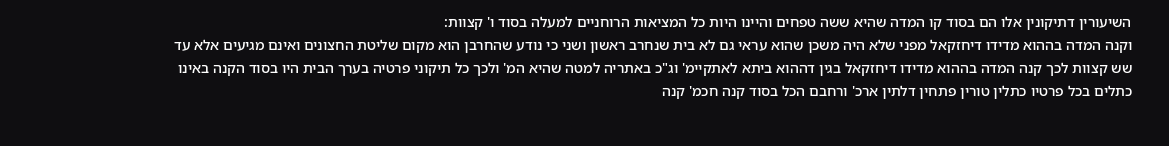השיעורין דתיקונין אלו הם בסוד קו המדה שהיא ששה טפחים והיינו היות כל המציאות הרוחניים למעלה בסוד ו' קצוות:
וקנה המדה בההוא מדידו דיחזקאל מפני שלא היה משכן שהוא עראי גם לא בית שנחרב ראשון ושני כי נודע שהחרבן הוא מקום שליטת החצונים ואינם מגיעים אלא עד שש קצוות לכך קנה המדה בההוא מדידו דיחזקאל בגין דההוא ביתא לאתקיימ' וג"כ באתריה למטה שהיא המ' ולכך כל תיקוני פרטיה בערך הבית היו בסוד הקנה באינו כתלים בכל פרטיו כתלין טורין פתחין דלתין ארכ' ורחבם הכל בסוד קנה חכמ' קנה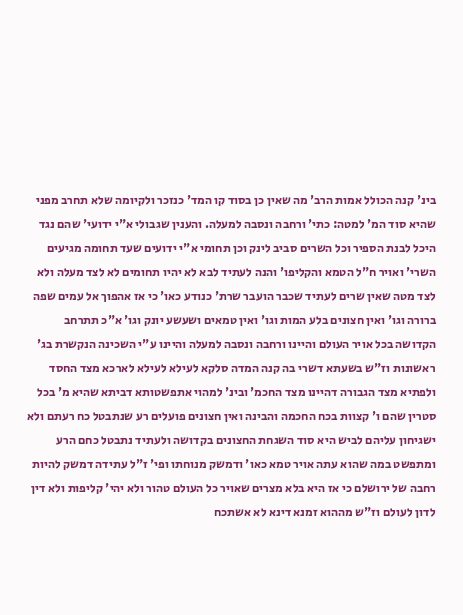בינ' קנה הכולל אמות הרב' מה שאין כן בסוד קו המד' כנזכר ולקיומה שלא תחרב מפני שהיא סוד המ' למטה: כתי' ורחבה ונסבה למעלה. והענין שגבולי א"י ידועי' שהם נגד היכל לבנת הספיר וכל השרים סביב לינק וכן תחומי א"י ידועים שעד תחומה מגיעים השרי' ואויר ח"ל הטמא והקליפו' והנה לעתיד לבא לא יהיו תחומים לא לצד מעלה ולא לצד מטה שאין שרים לעתיד שכבר הועבר שרת' כנודע כאו' כי אז אהפוך אל עמים שפה ברורה וגו' ואין חצונים בלע המות וגו' ואין טמאים ושעשע יונק וגו' א"כ תתרחב הקדושה בכל אויר העולם והיינו ורחבה ונסבה למעלה והיינו ע"י השכינה הנקשרת בג' ראשונות וז"ש בשעתא דשרי בה קנה המדה סלקא לעילא לעילא לארכא מצד החסד ולפתיא מצד הגבורה דהיינו מצד החכמ' ובינ' למהוי אתפשטותא דביתא שהיא מ' בכל סטרין שהם ו' קצוות בכח החכמה והבינה ואין חצונים פועלים רע שנתבטל כח רעתם ולא ישגיחון עליהם לביש היא סוד השגחת החצונים בקדושה ולעתיד נתבטל כחם הרע ומתפשט במה שהוא עתה אויר טמא כאו' ודמשק מנוחתו ופי' ז"ל עתידה דמשק להיות רחבה של ירושלם כי אז היא בלא מצרים שאויר כל העולם טהור ולא יהי' קליפות ולא דין לדון לעולם וז"ש מההוא זמנא דינא לא אשתכח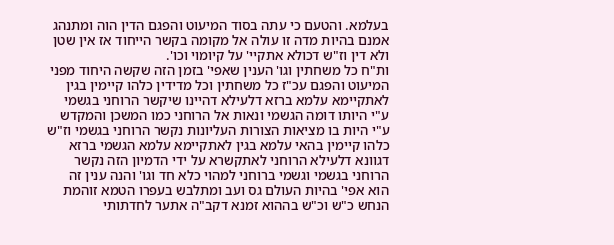בעלמא. והטעם כי עתה בסוד המיעוט והפגם הדין הוה ומתנהג אמנם בהיות מדה זו עולה אל מקומה בקשר הייחוד אז אין שטן ולא דין וז"ש דכולא אתקיי' על קיומוי וכו'.
ות"ח כל משחתין וגו' הענין שאפי' בזמן הזה שקשה היחוד מפני המיעוט והפגם עכ"ז כל משחתין וכל מדידין כלהו קיימין בגין לאתקיימא עלמא ברזא דלעילא דהיינו שיקשר הרוחני בגשמי ע"י היותו דומה הגשמי ונאות אל הרוחני כמו המשכן והמקדש ע"י היות בו מציאות הצורות העליונות נקשר הרוחני בגשמי וז"ש כלהו קיימין בהאי עלמא בגין לאתקיימא עלמא הגשמי ברזא דגוונא דלעילא הרוחני לאתקשרא על ידי הדמיון הזה נקשר הרוחני בגשמי וגשמי ברוחני למהוי כלא חד וגו' והנה ענין זה הוא אפי' בהיות העולם גס ועב ומתלבש בעפרו הטמא זוהמת הנחש כ"ש וכ"ש בההוא זמנא דקב"ה אתער לחדתותי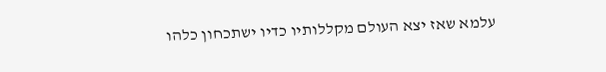עלמא שאז יצא העולם מקללותיו כדיו ישתכחון כלהו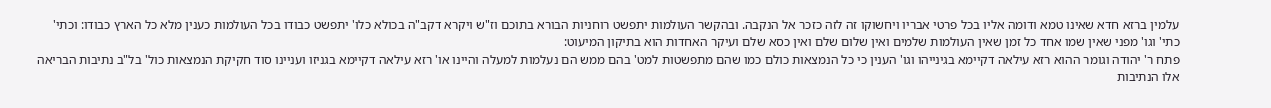עלמין ברזא חדא שאינו טמא ודומה אליו בכל פרטי אבריו ויחשוקו זה לזה כזכר אל הנקבה. ובהקשר העולמות יתפשט רוחניות הבורא בתוכם וז"ש ויקרא דקב"ה בכולא כלו' יתפשט כבודו בכל העולמות כענין מלא כל הארץ כבודו: וכתי' כתי' וגו' מפני שאין שמו אחד כל זמן שאין העולמות שלמים ואין שלום שלם ואין כסא שלם ועיקר האחדות הוא בתיקון המיעוט:
פתח ר' יהודה וגומר ההוא רזא עילאה דקיימא בגינייהו וגו' הענין כי כל הנמצאות כולם כמו שהם מתפשטות למט' בהם ממש הם נעלמות למעלה והיינו או' רזא עילאה דקיימא בגניזו ועניינו סוד חקיקת הנמצאות כול' בל"ב נתיבות הבריאה אלו הנתיבות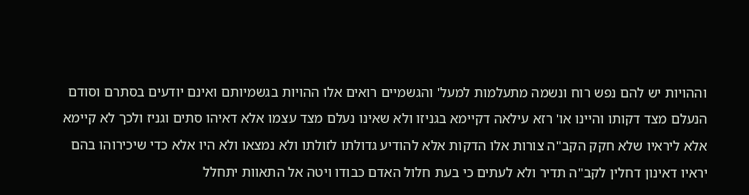וההויות יש להם נפש רוח ונשמה מתעלמות למעל' והגשמיים רואים אלו ההויות בגשמיותם ואינם יודעים בסתרם וסודם הנעלם מצד דקותו והיינו או' רזא עילאה דקיימא בגניזו ולא שאינו נעלם מצד עצמו אלא דאיהו סתים וגניז ולכך לא קיימא אלא ליראיו שלא חקק הקב"ה צורות אלו הדקות אלא להודיע גדולתו לזולתו ולא נמצאו ולא היו אלא כדי שיכירוהו בהם יראיו דאינון דחלין לקב"ה תדיר ולא לעתים כי בעת חלול האדם כבודו ויטה אל התאוות יתחלל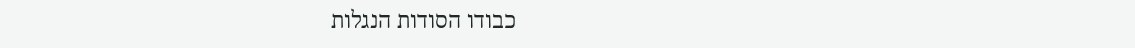כבודו הסודות הנגלות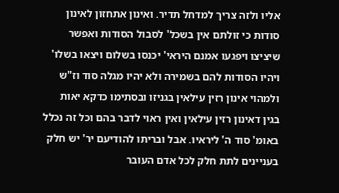אליו ולזה צריך למדחל תדיר. ואינון אתחזון לאינון סודות כי זולתם אין בשכל' לסבול הסודות ואפשר שיציצו ויפגעו אמנם היראי' יכנסו בשלום ויצאו בשלו' ויהיו הסודות להם בשמירה ולא יהיו מגלה סוד וז"ש ולמהוי אינון רזין עילאין בגניזו ובסתימו כדקא יאות בגין דאינון רזין עילאין ואין ראוי לדבר בהם וכל זה נכלל באומ' סוד ה' ליראיו. אבל ובריתו להודיעם יר' יש חלק בעניינים לתת חלק לכל אדם העובר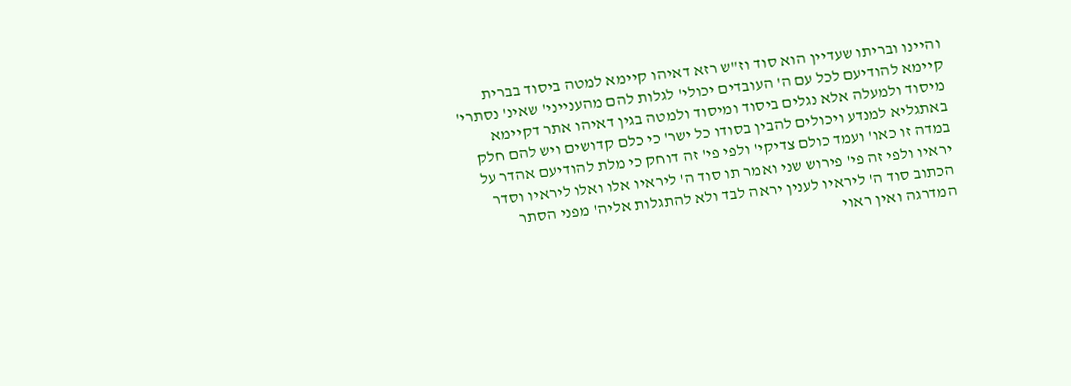והיינו ובריתו שעדיין הוא סוד וז"ש רזא דאיהו קיימא למטה ביסוד בברית קיימא להודיעם לכל עם ה' העובדים יכולי' לגלות להם מהענייני' שאינ' נסתרי' מיסוד ולמעלה אלא נגלים ביסוד ומיסוד ולמטה בגין דאיהו אתר דקיימא באתגליא למנדע ויכולים להבין בסודו כל ישר' כי כלם קדושים ויש להם חלק במדה זו כאו' ועמד כולם צדיקי' ולפי פי' זה דוחק כי מלת להודיעם אהדר על יראיו ולפי זה פי' פירוש שני ואמר תו סוד ה' ליראיו אלו ואלו ליראיו וסדר הכתוב סוד ה' ליראיו לענין יראה לבד ולא להתגלות אליה' מפני הסתר המדרגה ואין ראוי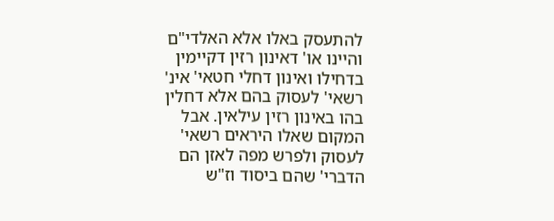להתעסק באלו אלא האלדי"ם והיינו או' דאינון רזין דקיימין בדחילו ואינון דחלי חטאי' אינ' רשאי' לעסוק בהם אלא דחלין בהו באינון רזין עילאין. אבל המקום שאלו היראים רשאי' לעסוק ולפרש מפה לאזן הם הדברי' שהם ביסוד וז"ש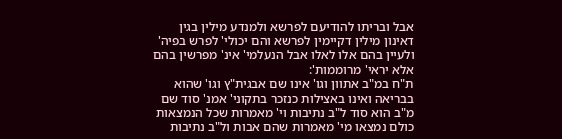אבל ובריתו להודיעם לפרשא ולמנדע מילין בגין דאינון מילין דקיימין לפרשא והם יכולי' לפרש בפיה' ולעיין בהם אלו לאלו אבל הנעלמי' אינ' מפרשין בהם אלא יראי' מרוממות':
ת"ח במ"ב אתוון וגו' אינו שם אבגית"ץ וגו' שהוא בבריאה ואינו באצילות כנזכר בתקוני' אמנ' סוד שם מ"ב הוא סוד ל"ב נתיבות וי' מאמרות שכל הנמצאות כולם נמצאו מי' מאמרות שהם אבות ול"ב נתיבות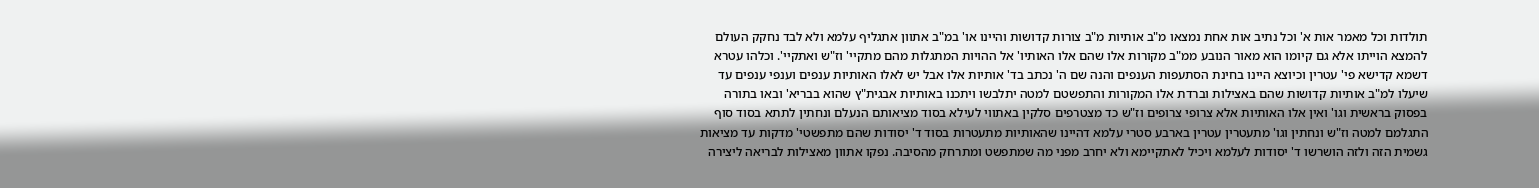תולדות וכל מאמר אות א' וכל נתיב אות אחת נמצאו מ"ב אותיות מ"ב צורות קדושות והיינו או' במ"ב אתוון אתגליף עלמא ולא לבד נחקק העולם להמצא הוייתו אלא גם קיומו הוא מאור הנובע ממ"ב מקורות אלו שהם אלו האותיו' אל ההויות המתגלות מהם מתקיי' וז"ש ואתקיי'. וכלהו עטרא דשמא קדישא פי' עטרין וכיוצא היינו בחינת הסתעפות הענפים והנה שם ה' נכתב בד' אותיות אלו אבל יש לאלו האותיות ענפים וענפי ענפים עד שיעלו למ"ב אותיות קדושות שהם באצילות וברדת אלו המקורות והתפשטם למטה יתלבשו ויתכנו באותיות אבגית"ץ שהוא בבריא' ובאו בתורה בפסוק בראשית וגו' ואין אלו האותיות אלא צרופי צרופים וז"ש כד מצטרפים סלקין באתווי לעילא בסוד מציאותם הנעלם ונחתין לתתא בסוד סוף התגלמם למטה וז"ש ונחתין וגו' מתעטרין עטרין בארבע סטרי עלמא דהיינו שהאותיות מתעטרות בסוד ד' יסודות שהם מתפשטי' מדקות עד מציאות גשמית הזה ולזה הושרשו ד' יסודות לעלמא ויכיל לאתקיימא ולא יחרב מפני מה שמתפשט ומתרחק מהסיבה. נפקו אתוון מאצילות לבריאה ליצירה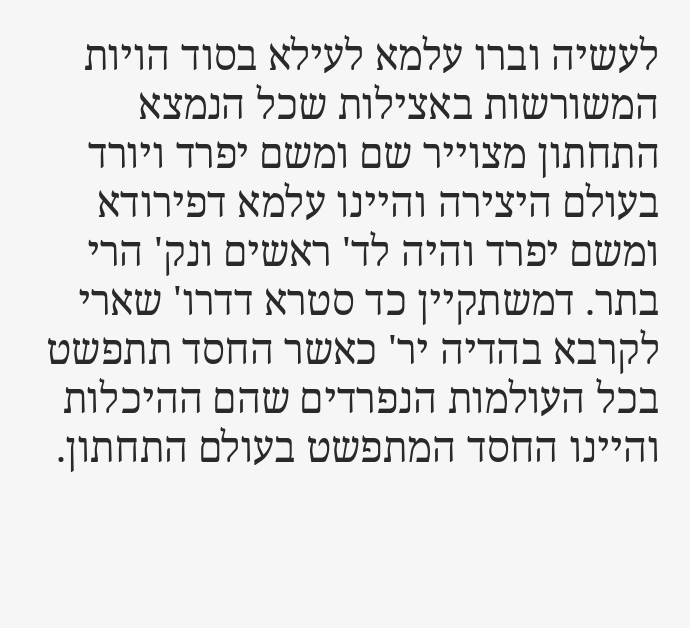לעשיה וברו עלמא לעילא בסוד הויות המשורשות באצילות שכל הנמצא התחתון מצוייר שם ומשם יפרד ויורד בעולם היצירה והיינו עלמא דפירודא ומשם יפרד והיה לד' ראשים ונק' הרי בתר. דמשתקיין כד סטרא דדרו' שארי לקרבא בהדיה יר' כאשר החסד תתפשט בכל העולמות הנפרדים שהם ההיכלות והיינו החסד המתפשט בעולם התחתון.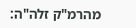מהרמ"ק זלה"ה: